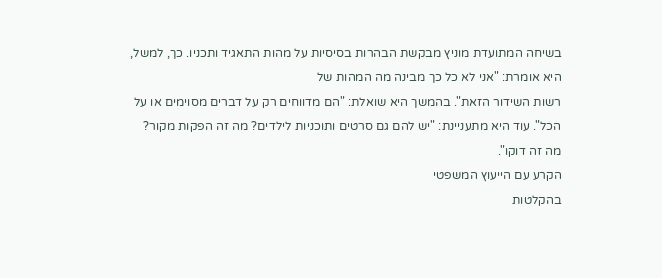בשיחה המתועדת מוניץ מבקשת הבהרות בסיסיות על מהות התאגיד ותכניו. כך, למשל, היא אומרת: "אני לא כל כך מבינה מה המהות של
רשות השידור הזאת". בהמשך היא שואלת: "הם מדווחים רק על דברים מסוימים או על הכל". עוד היא מתעניינת: "יש להם גם סרטים ותוכניות לילדים? מה זה הפקות מקור? מה זה דוקו".
הקרע עם הייעוץ המשפטי
בהקלטות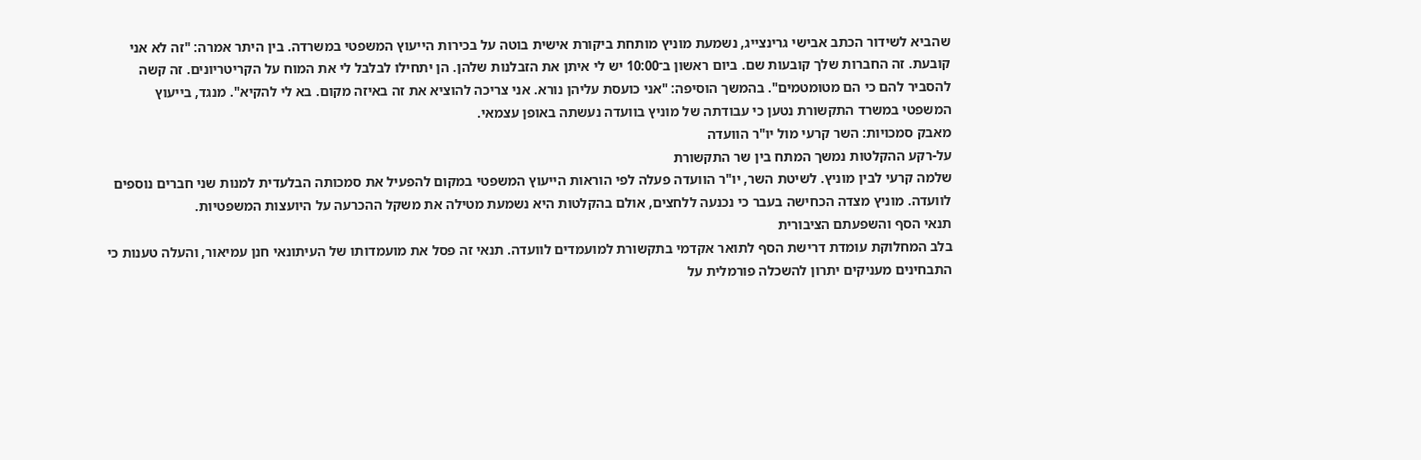שהביא לשידור הכתב אבישי גרינצייג, נשמעת מוניץ מותחת ביקורת אישית בוטה על בכירות הייעוץ המשפטי במשרדה. בין היתר אמרה: "זה לא אני קובעת. זה החברות שלך קובעות שם. ביום ראשון ב־10:00 יש לי איתן את הזבלנות שלהן. הן יתחילו לבלבל לי את המוח על הקריטריונים. זה קשה להסביר להם כי הם מטומטמים". בהמשך הוסיפה: "אני כועסת עליהן נורא. אני צריכה להוציא את זה באיזה מקום. בא לי להקיא". מנגד, בייעוץ המשפטי במשרד התקשורת נטען כי עבודתה של מוניץ בוועדה נעשתה באופן עצמאי.
מאבק סמכויות: השר קרעי מול יו"ר הוועדה
על-רקע ההקלטות נמשך המתח בין שר התקשורת
שלמה קרעי לבין מוניץ. לשיטת השר, יו"ר הוועדה פעלה לפי הוראות הייעוץ המשפטי במקום להפעיל את סמכותה הבלעדית למנות שני חברים נוספים לוועדה. מוניץ מצדה הכחישה בעבר כי נכנעה ללחצים, אולם בהקלטות היא נשמעת מטילה את משקל ההכרעה על היועצות המשפטיות.
תנאי הסף והשפעתם הציבורית
בלב המחלוקת עומדת דרישת הסף לתואר אקדמי בתקשורת למועמדים לוועדה. תנאי זה פסל את מועמדותו של העיתונאי חנן עמיאור, והעלה טענות כי התבחינים מעניקים יתרון להשכלה פורמלית על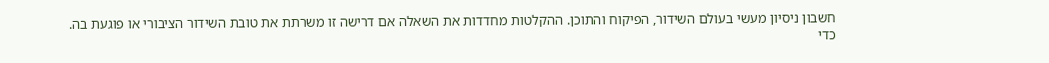חשבון ניסיון מעשי בעולם השידור, הפיקוח והתוכן. ההקלטות מחדדות את השאלה אם דרישה זו משרתת את טובת השידור הציבורי או פוגעת בה.
כדי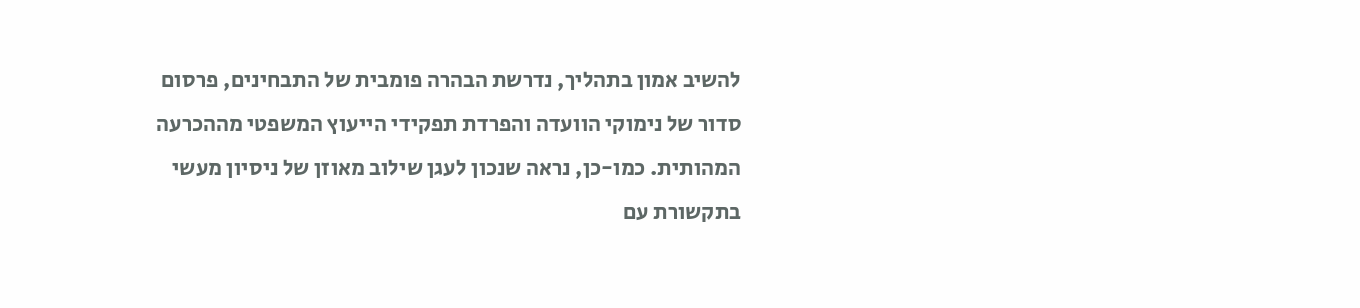להשיב אמון בתהליך, נדרשת הבהרה פומבית של התבחינים, פרסום סדור של נימוקי הוועדה והפרדת תפקידי הייעוץ המשפטי מההכרעה המהותית. כמו-כן, נראה שנכון לעגן שילוב מאוזן של ניסיון מעשי בתקשורת עם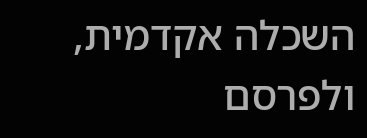השכלה אקדמית, ולפרסם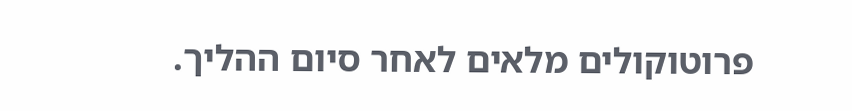פרוטוקולים מלאים לאחר סיום ההליך.